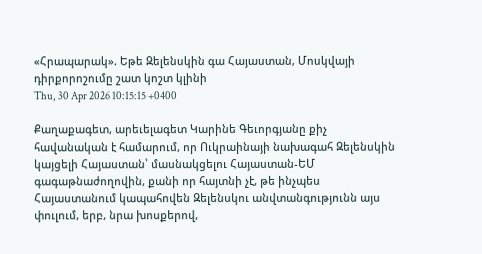«Հրապարակ». Եթե Զելենսկին գա Հայաստան, Մոսկվայի դիրքորոշումը շատ կոշտ կլինի
Thu, 30 Apr 2026 10:15:15 +0400

Քաղաքագետ, արեւելագետ Կարինե Գեւորգյանը քիչ հավանական է համարում, որ Ուկրաինայի նախագահ Զելենսկին կայցելի Հայաստան՝ մասնակցելու Հայաստան-ԵՄ գագաթնաժողովին, քանի որ հայտնի չէ, թե ինչպես Հայաստանում կապահովեն Զելենսկու անվտանգությունն այս փուլում, երբ, նրա խոսքերով,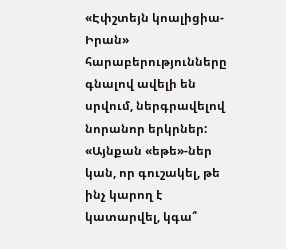«Էփշտեյն կոալիցիա-Իրան» հարաբերությունները գնալով ավելի են սրվում, ներգրավելով նորանոր երկրներ: «Այնքան «եթե»-ներ կան, որ գուշակել, թե ինչ կարող է կատարվել, կգա՞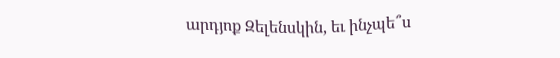արդյոք Զելենսկին, եւ ինչպե՞ս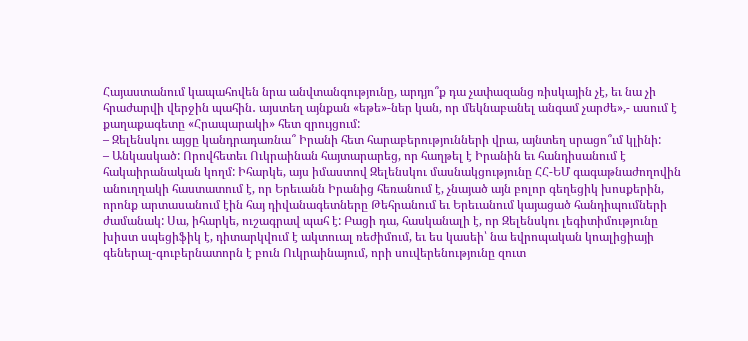Հայաստանում կապահովեն նրա անվտանգությունը, արդյո՞ք դա չափազանց ռիսկային չէ, եւ նա չի հրաժարվի վերջին պահին․ այստեղ այնքան «եթե»-ներ կան, որ մեկնաբանել անգամ չարժե»,- ասում է քաղաքագետը «Հրապարակի» հետ զրույցում:
– Զելենսկու այցը կանդրադառնա՞ Իրանի հետ հարաբերությունների վրա, այնտեղ սրացո՞ւմ կլինի:
– Անկասկած: Որովհետեւ Ուկրաինան հայտարարեց, որ հաղթել է Իրանին եւ հանդիսանում է հակաիրանական կողմ: Իհարկե, այս իմաստով Զելենսկու մասնակցությունը ՀՀ-ԵՄ գագաթնաժողովին անուղղակի հաստատում է, որ Երեւանն Իրանից հեռանում է, չնայած այն բոլոր գեղեցիկ խոսքերին, որոնք արտասանում էին հայ դիվանագետները Թեհրանում եւ Երեւանում կայացած հանդիպումների ժամանակ: Սա, իհարկե, ուշագրավ պահ է: Բացի դա, հասկանալի է, որ Զելենսկու լեգիտիմությունը խիստ սպեցիֆիկ է, դիտարկվում է ակտուալ ռեժիմում, եւ ես կասեի՝ նա եվրոպական կոալիցիայի գեներալ-գուբերնատորն է բուն Ուկրաինայում, որի սուվերենությունը զուտ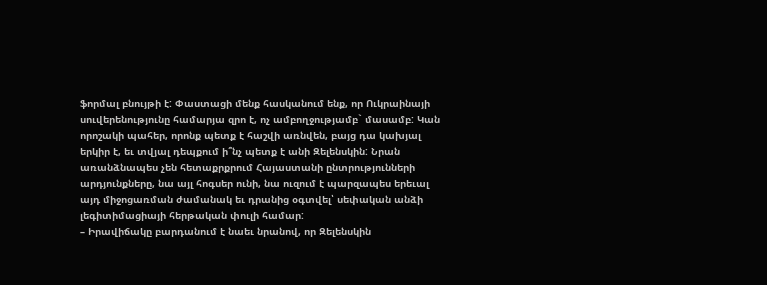ֆորմալ բնույթի է: Փաստացի մենք հասկանում ենք, որ Ուկրաինայի սուվերենությունը համարյա զրո է, ոչ ամբողջությամբ` մասամբ: Կան որոշակի պահեր, որոնք պետք է հաշվի առնվեն, բայց դա կախյալ երկիր է, եւ տվյալ դեպքում ի՞նչ պետք է անի Զելենսկին: Նրան առանձնապես չեն հետաքրքրում Հայաստանի ընտրությունների արդյունքները, նա այլ հոգսեր ունի, նա ուզում է պարզապես երեւալ այդ միջոցառման ժամանակ եւ դրանից օգտվել՝ սեփական անձի լեգիտիմացիայի հերթական փուլի համար:
– Իրավիճակը բարդանում է նաեւ նրանով, որ Զելենսկին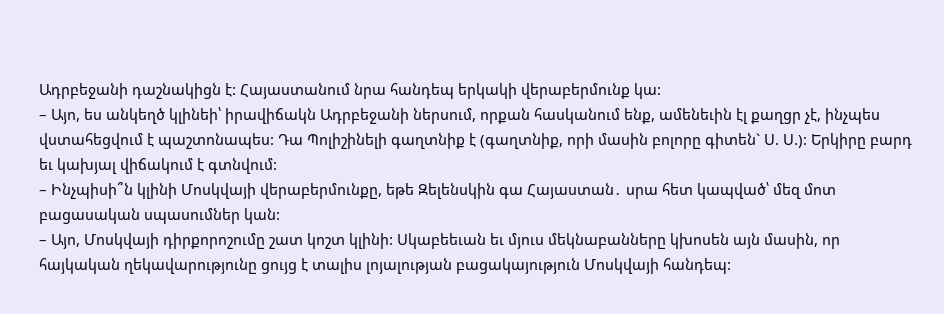Ադրբեջանի դաշնակիցն է: Հայաստանում նրա հանդեպ երկակի վերաբերմունք կա:
– Այո, ես անկեղծ կլինեի՝ իրավիճակն Ադրբեջանի ներսում, որքան հասկանում ենք, ամենեւին էլ քաղցր չէ, ինչպես վստահեցվում է պաշտոնապես: Դա Պոլիշինելի գաղտնիք է (գաղտնիք, որի մասին բոլորը գիտեն` Ս. Ս.): Երկիրը բարդ եւ կախյալ վիճակում է գտնվում:
– Ինչպիսի՞ն կլինի Մոսկվայի վերաբերմունքը, եթե Զելենսկին գա Հայաստան․ սրա հետ կապված՝ մեզ մոտ բացասական սպասումներ կան:
– Այո, Մոսկվայի դիրքորոշումը շատ կոշտ կլինի: Սկաբեեւան եւ մյուս մեկնաբանները կխոսեն այն մասին, որ հայկական ղեկավարությունը ցույց է տալիս լոյալության բացակայություն Մոսկվայի հանդեպ: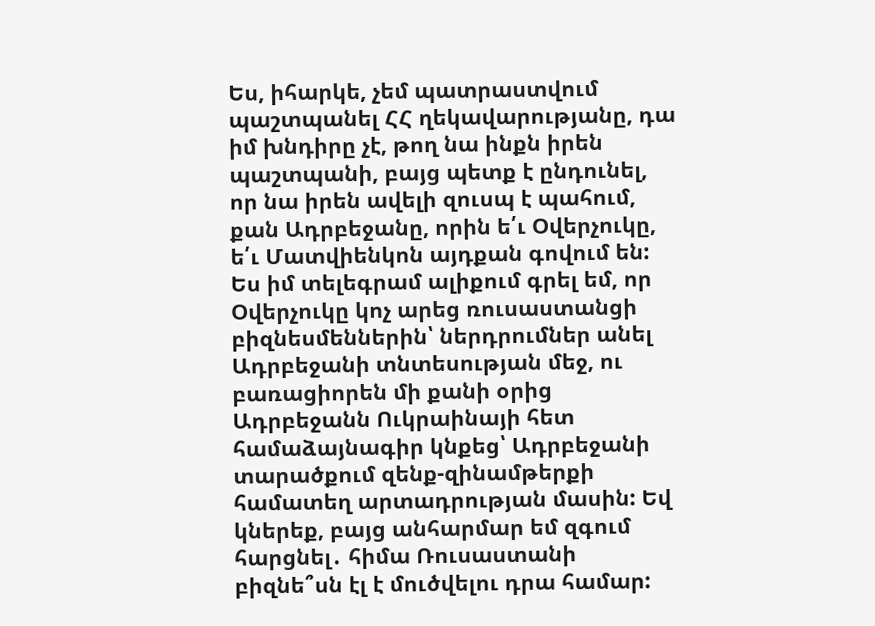Ես, իհարկե, չեմ պատրաստվում պաշտպանել ՀՀ ղեկավարությանը, դա իմ խնդիրը չէ, թող նա ինքն իրեն պաշտպանի, բայց պետք է ընդունել, որ նա իրեն ավելի զուսպ է պահում, քան Ադրբեջանը, որին ե՛ւ Օվերչուկը, ե՛ւ Մատվիենկոն այդքան գովում են: Ես իմ տելեգրամ ալիքում գրել եմ, որ Օվերչուկը կոչ արեց ռուսաստանցի բիզնեսմեններին՝ ներդրումներ անել Ադրբեջանի տնտեսության մեջ, ու բառացիորեն մի քանի օրից Ադրբեջանն Ուկրաինայի հետ համաձայնագիր կնքեց՝ Ադրբեջանի տարածքում զենք-զինամթերքի համատեղ արտադրության մասին: Եվ կներեք, բայց անհարմար եմ զգում հարցնել․ հիմա Ռուսաստանի բիզնե՞սն էլ է մուծվելու դրա համար: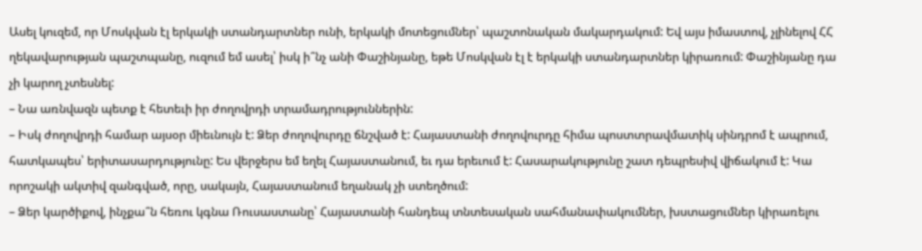Ասել կուզեմ, որ Մոսկվան էլ երկակի ստանդարտներ ունի, երկակի մոտեցումներ՝ պաշտոնական մակարդակում: Եվ այս իմաստով, չլինելով ՀՀ ղեկավարության պաշտպանը, ուզում եմ ասել՝ իսկ ի՞նչ անի Փաշինյանը, եթե Մոսկվան էլ է երկակի ստանդարտներ կիրառում: Փաշինյանը դա չի կարող չտեսնել:
– Նա առնվազն պետք է հետեւի իր ժողովրդի տրամադրություններին:
– Իսկ ժողովրդի համար այսօր միեւնույն է: Ձեր ժողովուրդը ճնշված է: Հայաստանի ժողովուրդը հիմա պոստտրավմատիկ սինդրոմ է ապրում, հատկապես՝ երիտասարդությունը: Ես վերջերս եմ եղել Հայաստանում, եւ դա երեւում է: Հասարակությունը շատ դեպրեսիվ վիճակում է: Կա որոշակի ակտիվ զանգված, որը, սակայն, Հայաստանում եղանակ չի ստեղծում:
– Ձեր կարծիքով, ինչքա՞ն հեռու կգնա Ռուսաստանը՝ Հայաստանի հանդեպ տնտեսական սահմանափակումներ, խստացումներ կիրառելու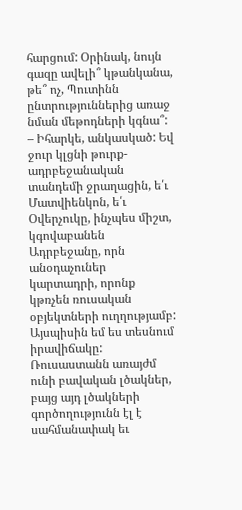հարցում: Օրինակ, նույն գազը ավելի՞ կթանկանա, թե՞ ոչ, Պուտինն ընտրություններից առաջ նման մեթոդների կգնա՞:
– Իհարկե, անկասկած: Եվ ջուր կլցնի թուրք-ադրբեջանական տանդեմի ջրաղացին, ե՛ւ Մատվիենկոն, ե՛ւ Օվերչուկը, ինչպես միշտ, կգովաբանեն Ադրբեջանը, որն անօդաչուներ կարտադրի, որոնք կթռչեն ռուսական օբյեկտների ուղղությամբ: Այսպիսին եմ ես տեսնում իրավիճակը: Ռուսաստանն առայժմ ունի բավական լծակներ, բայց այդ լծակների գործողությունն էլ է սահմանափակ եւ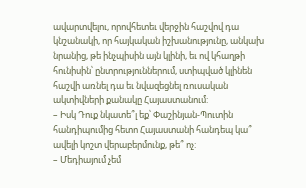ավարտվելու, որովհետեւ վերջին հաշվով դա կնշանակի, որ հայկական իշխանությունը, անկախ նրանից, թե ինչպիսին այն կլինի, եւ ով կհաղթի հունիսին՝ ընտրություններում, ստիպված կլինեն հաշվի առնել դա եւ նվազեցնել ռուսական ակտիվների քանակը Հայաստանում:
– Իսկ Դուք նկատե՞լ եք՝ Փաշինյան-Պուտին հանդիպումից հետո Հայաստանի հանդեպ կա՞ ավելի կոշտ վերաբերմունք, թե՞ ոչ:
– Մեդիայում չեմ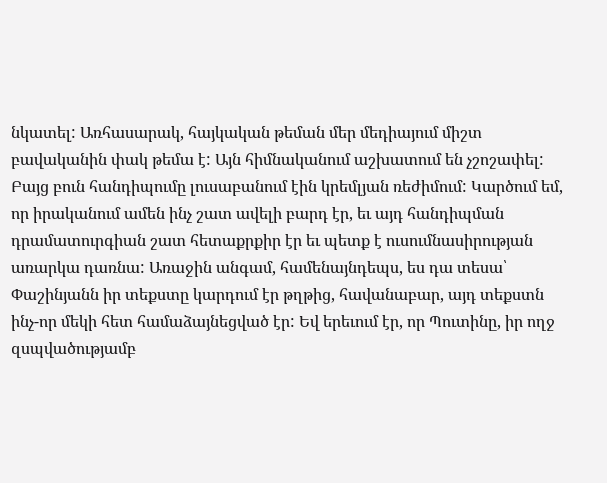նկատել: Առհասարակ, հայկական թեման մեր մեդիայում միշտ բավականին փակ թեմա է: Այն հիմնականում աշխատում են չշոշափել: Բայց բուն հանդիպումը լուսաբանում էին կրեմլյան ռեժիմում: Կարծում եմ, որ իրականում ամեն ինչ շատ ավելի բարդ էր, եւ այդ հանդիպման դրամատուրգիան շատ հետաքրքիր էր եւ պետք է ուսումնասիրության առարկա դառնա: Առաջին անգամ, համենայնդեպս, ես դա տեսա՝ Փաշինյանն իր տեքստը կարդում էր թղթից, հավանաբար, այդ տեքստն ինչ-որ մեկի հետ համաձայնեցված էր: Եվ երեւում էր, որ Պուտինը, իր ողջ զսպվածությամբ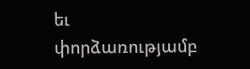եւ փորձառությամբ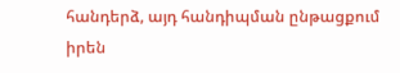հանդերձ, այդ հանդիպման ընթացքում իրեն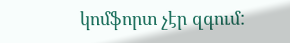կոմֆորտ չէր զգում: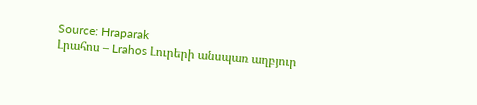Source: Hraparak
Լրահոս – Lrahos Լուրերի անսպառ աղբյուր